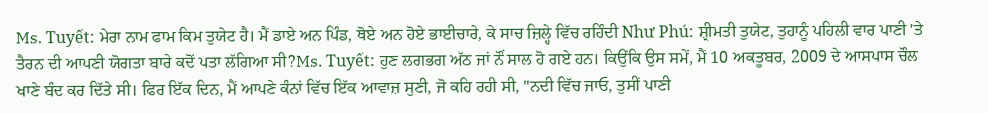Ms. Tuyết: ਮੇਰਾ ਨਾਮ ਫਾਮ ਕਿਮ ਤੁਯੇਟ ਹੈ। ਮੈਂ ਡਾਏ ਅਨ ਪਿੰਡ, ਥੋਏ ਅਨ ਹੋਏ ਭਾਈਚਾਰੇ, ਕੇ ਸਾਚ ਜ਼ਿਲ੍ਹੇ ਵਿੱਚ ਰਹਿੰਦੀ Như Phú: ਸ਼੍ਰੀਮਤੀ ਤੁਯੇਟ, ਤੁਹਾਨੂੰ ਪਹਿਲੀ ਵਾਰ ਪਾਣੀ 'ਤੇ ਤੈਰਨ ਦੀ ਆਪਣੀ ਯੋਗਤਾ ਬਾਰੇ ਕਦੋਂ ਪਤਾ ਲੱਗਿਆ ਸੀ?Ms. Tuyết: ਹੁਣ ਲਗਭਗ ਅੱਠ ਜਾਂ ਨੌਂ ਸਾਲ ਹੋ ਗਏ ਹਨ। ਕਿਉਂਕਿ ਉਸ ਸਮੇਂ, ਮੈਂ 10 ਅਕਤੂਬਰ, 2009 ਦੇ ਆਸਪਾਸ ਚੌਲ ਖਾਣੇ ਬੰਦ ਕਰ ਦਿੱਤੇ ਸੀ। ਫਿਰ ਇੱਕ ਦਿਨ, ਮੈਂ ਆਪਣੇ ਕੰਨਾਂ ਵਿੱਚ ਇੱਕ ਆਵਾਜ਼ ਸੁਣੀ, ਜੋ ਕਹਿ ਰਹੀ ਸੀ, "ਨਦੀ ਵਿੱਚ ਜਾਓ, ਤੁਸੀਂ ਪਾਣੀ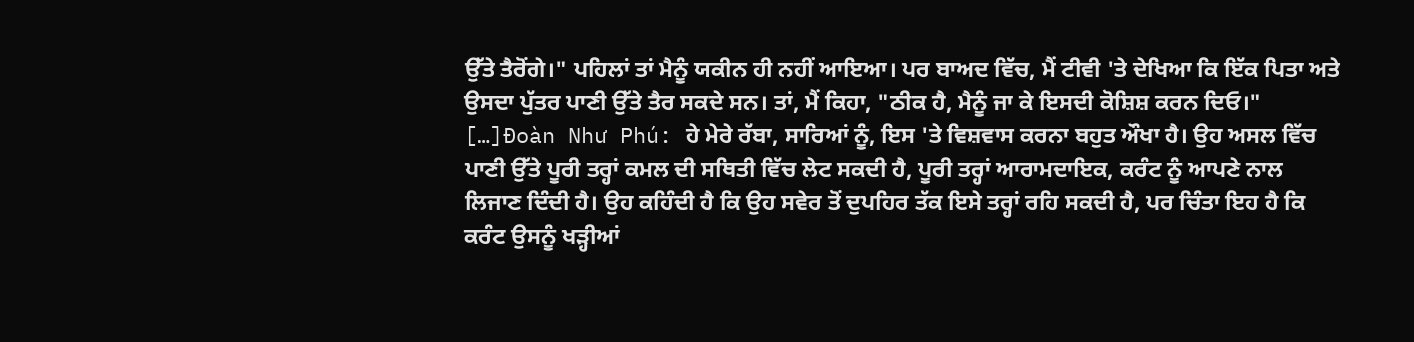ਉੱਤੇ ਤੈਰੋਂਗੇ।" ਪਹਿਲਾਂ ਤਾਂ ਮੈਨੂੰ ਯਕੀਨ ਹੀ ਨਹੀਂ ਆਇਆ। ਪਰ ਬਾਅਦ ਵਿੱਚ, ਮੈਂ ਟੀਵੀ 'ਤੇ ਦੇਖਿਆ ਕਿ ਇੱਕ ਪਿਤਾ ਅਤੇ ਉਸਦਾ ਪੁੱਤਰ ਪਾਣੀ ਉੱਤੇ ਤੈਰ ਸਕਦੇ ਸਨ। ਤਾਂ, ਮੈਂ ਕਿਹਾ, "ਠੀਕ ਹੈ, ਮੈਨੂੰ ਜਾ ਕੇ ਇਸਦੀ ਕੋਸ਼ਿਸ਼ ਕਰਨ ਦਿਓ।" […]Đoàn Như Phú: ਹੇ ਮੇਰੇ ਰੱਬਾ, ਸਾਰਿਆਂ ਨੂੰ, ਇਸ 'ਤੇ ਵਿਸ਼ਵਾਸ ਕਰਨਾ ਬਹੁਤ ਔਖਾ ਹੈ। ਉਹ ਅਸਲ ਵਿੱਚ ਪਾਣੀ ਉੱਤੇ ਪੂਰੀ ਤਰ੍ਹਾਂ ਕਮਲ ਦੀ ਸਥਿਤੀ ਵਿੱਚ ਲੇਟ ਸਕਦੀ ਹੈ, ਪੂਰੀ ਤਰ੍ਹਾਂ ਆਰਾਮਦਾਇਕ, ਕਰੰਟ ਨੂੰ ਆਪਣੇ ਨਾਲ ਲਿਜਾਣ ਦਿੰਦੀ ਹੈ। ਉਹ ਕਹਿੰਦੀ ਹੈ ਕਿ ਉਹ ਸਵੇਰ ਤੋਂ ਦੁਪਹਿਰ ਤੱਕ ਇਸੇ ਤਰ੍ਹਾਂ ਰਹਿ ਸਕਦੀ ਹੈ, ਪਰ ਚਿੰਤਾ ਇਹ ਹੈ ਕਿ ਕਰੰਟ ਉਸਨੂੰ ਖੜ੍ਹੀਆਂ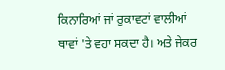ਕਿਨਾਰਿਆਂ ਜਾਂ ਰੁਕਾਵਟਾਂ ਵਾਲੀਆਂ ਥਾਵਾਂ 'ਤੇ ਵਹਾ ਸਕਦਾ ਹੈ। ਅਤੇ ਜੇਕਰ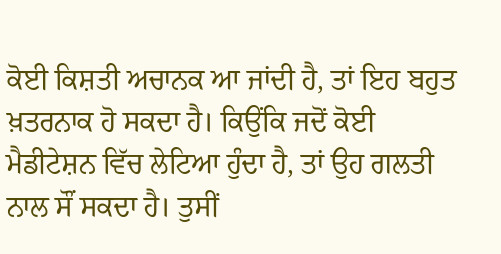ਕੋਈ ਕਿਸ਼ਤੀ ਅਚਾਨਕ ਆ ਜਾਂਦੀ ਹੈ, ਤਾਂ ਇਹ ਬਹੁਤ ਖ਼ਤਰਨਾਕ ਹੋ ਸਕਦਾ ਹੈ। ਕਿਉਂਕਿ ਜਦੋਂ ਕੋਈ ਮੈਡੀਟੇਸ਼ਨ ਵਿੱਚ ਲੇਟਿਆ ਹੁੰਦਾ ਹੈ, ਤਾਂ ਉਹ ਗਲਤੀ ਨਾਲ ਸੌਂ ਸਕਦਾ ਹੈ। ਤੁਸੀਂ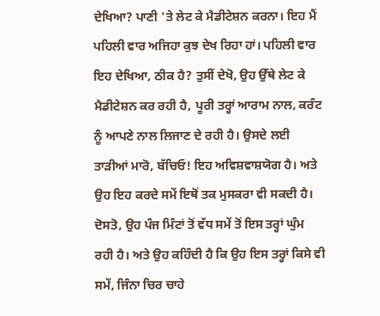ਦੇਖਿਆ? ਪਾਣੀ 'ਤੇ ਲੇਟ ਕੇ ਮੈਡੀਟੇਸ਼ਨ ਕਰਨਾ। ਇਹ ਮੈਂ ਪਹਿਲੀ ਵਾਰ ਅਜਿਹਾ ਕੁਝ ਦੇਖ ਰਿਹਾ ਹਾਂ। ਪਹਿਲੀ ਵਾਰ ਇਹ ਦੇਖਿਆ, ਠੀਕ ਹੈ? ਤੁਸੀਂ ਦੇਖੋ, ਉਹ ਉੱਥੇ ਲੇਟ ਕੇ ਮੈਡੀਟੇਸ਼ਨ ਕਰ ਰਹੀ ਹੈ, ਪੂਰੀ ਤਰ੍ਹਾਂ ਆਰਾਮ ਨਾਲ, ਕਰੰਟ ਨੂੰ ਆਪਣੇ ਨਾਲ ਲਿਜਾਣ ਦੇ ਰਹੀ ਹੈ। ਉਸਦੇ ਲਈ ਤਾੜੀਆਂ ਮਾਰੋ, ਬੱਚਿਓ! ਇਹ ਅਵਿਸ਼ਵਾਸ਼ਯੋਗ ਹੈ। ਅਤੇ ਉਹ ਇਹ ਕਰਦੇ ਸਮੇਂ ਇਥੋਂ ਤਕ ਮੁਸਕਰਾ ਵੀ ਸਕਦੀ ਹੈ। ਦੋਸਤੋ, ਉਹ ਪੰਜ ਮਿੰਟਾਂ ਤੋਂ ਵੱਧ ਸਮੇਂ ਤੋਂ ਇਸ ਤਰ੍ਹਾਂ ਘੁੰਮ ਰਹੀ ਹੈ। ਅਤੇ ਉਹ ਕਹਿੰਦੀ ਹੈ ਕਿ ਉਹ ਇਸ ਤਰ੍ਹਾਂ ਕਿਸੇ ਵੀ ਸਮੇਂ, ਜਿੰਨਾ ਚਿਰ ਚਾਹੇ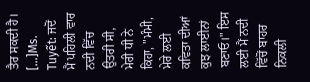ਤੈਰ ਸਕਦੀ ਹੈ। […]Ms. Tuyết: ਜਦੋਂ ਮੈਂ ਪਹਿਲੀ ਵਾਰ ਨਦੀ ਵਿੱਚ ਉਤਰੀ ਸੀ, ਮੇਰੀ ਧੀ ਨੇ ਕਿਹਾ, "ਮੰਮੀ, ਮੇਰੇ ਲਈ ਕਵਿਤਾ ਦੀਆਂ ਕੁਝ ਲਾਈਨਾਂ ਬਣਾਓ।" ਇਸ ਲਈ ਮੈਂ ਨਦੀ ਵਿੱਚੋਂ ਬਾਹਰ ਨਿਕਲੀ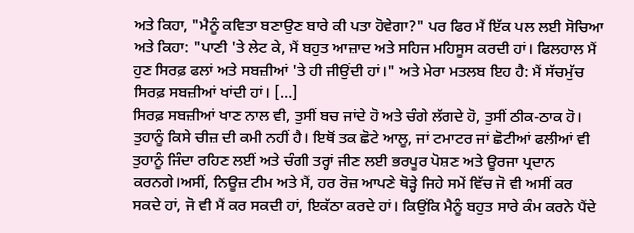ਅਤੇ ਕਿਹਾ, "ਮੈਨੂੰ ਕਵਿਤਾ ਬਣਾਉਣ ਬਾਰੇ ਕੀ ਪਤਾ ਹੋਵੇਗਾ?" ਪਰ ਫਿਰ ਮੈਂ ਇੱਕ ਪਲ ਲਈ ਸੋਚਿਆ ਅਤੇ ਕਿਹਾ: "ਪਾਣੀ 'ਤੇ ਲੇਟ ਕੇ, ਮੈਂ ਬਹੁਤ ਆਜ਼ਾਦ ਅਤੇ ਸਹਿਜ ਮਹਿਸੂਸ ਕਰਦੀ ਹਾਂ। ਫਿਲਹਾਲ ਮੈਂ ਹੁਣ ਸਿਰਫ਼ ਫਲਾਂ ਅਤੇ ਸਬਜ਼ੀਆਂ 'ਤੇ ਹੀ ਜੀਉਂਦੀ ਹਾਂ।" ਅਤੇ ਮੇਰਾ ਮਤਲਬ ਇਹ ਹੈ: ਮੈਂ ਸੱਚਮੁੱਚ ਸਿਰਫ਼ ਸਬਜ਼ੀਆਂ ਖਾਂਦੀ ਹਾਂ। […]
ਸਿਰਫ਼ ਸਬਜ਼ੀਆਂ ਖਾਣ ਨਾਲ ਵੀ, ਤੁਸੀਂ ਬਚ ਜਾਂਦੇ ਹੋ ਅਤੇ ਚੰਗੇ ਲੱਗਦੇ ਹੋ, ਤੁਸੀਂ ਠੀਕ-ਠਾਕ ਹੋ। ਤੁਹਾਨੂੰ ਕਿਸੇ ਚੀਜ਼ ਦੀ ਕਮੀ ਨਹੀਂ ਹੈ। ਇਥੋਂ ਤਕ ਛੋਟੇ ਆਲੂ, ਜਾਂ ਟਮਾਟਰ ਜਾਂ ਛੋਟੀਆਂ ਫਲੀਆਂ ਵੀ ਤੁਹਾਨੂੰ ਜਿੰਦਾ ਰਹਿਣ ਲਈਂ ਅਤੇ ਚੰਗੀ ਤਰ੍ਹਾਂ ਜੀਣ ਲਈ ਭਰਪੂਰ ਪੋਸ਼ਣ ਅਤੇ ਊਰਜਾ ਪ੍ਰਦਾਨ ਕਰਨਗੇ।ਅਸੀਂ, ਨਿਊਜ਼ ਟੀਮ ਅਤੇ ਮੈਂ, ਹਰ ਰੋਜ਼ ਆਪਣੇ ਥੋੜ੍ਹੇ ਜਿਹੇ ਸਮੇਂ ਵਿੱਚ ਜੋ ਵੀ ਅਸੀਂ ਕਰ ਸਕਦੇ ਹਾਂ, ਜੋ ਵੀ ਮੈਂ ਕਰ ਸਕਦੀ ਹਾਂ, ਇਕੱਠਾ ਕਰਦੇ ਹਾਂ। ਕਿਉਂਕਿ ਮੈਨੂੰ ਬਹੁਤ ਸਾਰੇ ਕੰਮ ਕਰਨੇ ਪੈਂਦੇ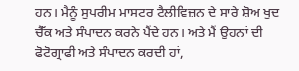ਹਨ। ਮੈਨੂੰ ਸੁਪਰੀਮ ਮਾਸਟਰ ਟੈਲੀਵਿਜ਼ਨ ਦੇ ਸਾਰੇ ਸ਼ੋਅ ਖੁਦ ਚੈੱਕ ਅਤੇ ਸੰਪਾਦਨ ਕਰਨੇ ਪੈਂਦੇ ਹਨ। ਅਤੇ ਮੈਂ ਉਹਨਾਂ ਦੀ ਫੋਟੋਗ੍ਰਾਫੀ ਅਤੇ ਸੰਪਾਦਨ ਕਰਦੀ ਹਾਂ,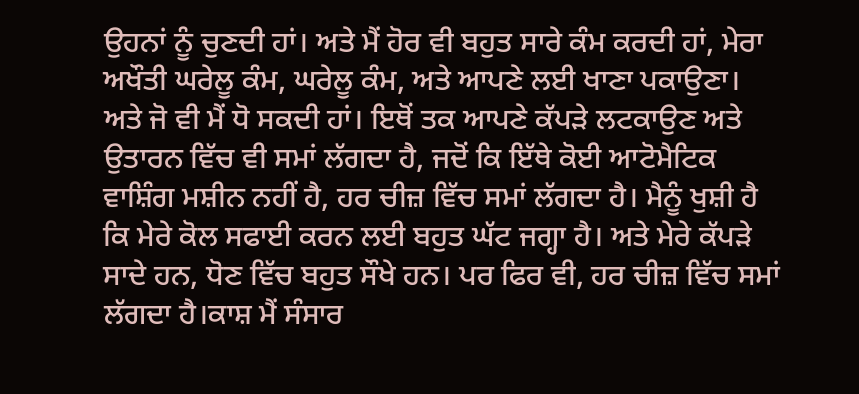ਉਹਨਾਂ ਨੂੰ ਚੁਣਦੀ ਹਾਂ। ਅਤੇ ਮੈਂ ਹੋਰ ਵੀ ਬਹੁਤ ਸਾਰੇ ਕੰਮ ਕਰਦੀ ਹਾਂ, ਮੇਰਾ ਅਖੌਤੀ ਘਰੇਲੂ ਕੰਮ, ਘਰੇਲੂ ਕੰਮ, ਅਤੇ ਆਪਣੇ ਲਈ ਖਾਣਾ ਪਕਾਉਣਾ। ਅਤੇ ਜੋ ਵੀ ਮੈਂ ਧੋ ਸਕਦੀ ਹਾਂ। ਇਥੋਂ ਤਕ ਆਪਣੇ ਕੱਪੜੇ ਲਟਕਾਉਣ ਅਤੇ ਉਤਾਰਨ ਵਿੱਚ ਵੀ ਸਮਾਂ ਲੱਗਦਾ ਹੈ, ਜਦੋਂ ਕਿ ਇੱਥੇ ਕੋਈ ਆਟੋਮੈਟਿਕ ਵਾਸ਼ਿੰਗ ਮਸ਼ੀਨ ਨਹੀਂ ਹੈ, ਹਰ ਚੀਜ਼ ਵਿੱਚ ਸਮਾਂ ਲੱਗਦਾ ਹੈ। ਮੈਨੂੰ ਖੁਸ਼ੀ ਹੈ ਕਿ ਮੇਰੇ ਕੋਲ ਸਫਾਈ ਕਰਨ ਲਈ ਬਹੁਤ ਘੱਟ ਜਗ੍ਹਾ ਹੈ। ਅਤੇ ਮੇਰੇ ਕੱਪੜੇ ਸਾਦੇ ਹਨ, ਧੋਣ ਵਿੱਚ ਬਹੁਤ ਸੌਖੇ ਹਨ। ਪਰ ਫਿਰ ਵੀ, ਹਰ ਚੀਜ਼ ਵਿੱਚ ਸਮਾਂ ਲੱਗਦਾ ਹੈ।ਕਾਸ਼ ਮੈਂ ਸੰਸਾਰ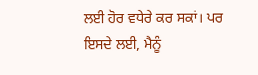ਲਈ ਹੋਰ ਵਧੇਰੇ ਕਰ ਸਕਾਂ। ਪਰ ਇਸਦੇ ਲਈ, ਮੈਨੂੰ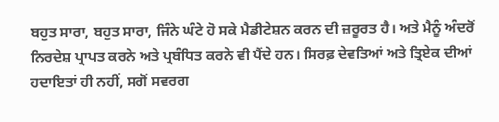ਬਹੁਤ ਸਾਰਾ, ਬਹੁਤ ਸਾਰਾ, ਜਿੰਨੇ ਘੰਟੇ ਹੋ ਸਕੇ ਮੈਡੀਟੇਸ਼ਨ ਕਰਨ ਦੀ ਜ਼ਰੂਰਤ ਹੈ। ਅਤੇ ਮੈਨੂੰ ਅੰਦਰੋਂ ਨਿਰਦੇਸ਼ ਪ੍ਰਾਪਤ ਕਰਨੇ ਅਤੇ ਪ੍ਰਬੰਧਿਤ ਕਰਨੇ ਵੀ ਪੈਂਦੇ ਹਨ। ਸਿਰਫ਼ ਦੇਵਤਿਆਂ ਅਤੇ ਤ੍ਰਿਏਕ ਦੀਆਂ ਹਦਾਇਤਾਂ ਹੀ ਨਹੀਂ, ਸਗੋਂ ਸਵਰਗ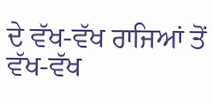ਦੇ ਵੱਖ-ਵੱਖ ਰਾਜਿਆਂ ਤੋਂ ਵੱਖ-ਵੱਖ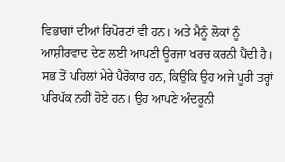ਵਿਭਾਗਾਂ ਦੀਆਂ ਰਿਪੋਰਟਾਂ ਵੀ ਹਨ। ਅਤੇ ਮੈਨੂੰ ਲੋਕਾਂ ਨੂੰ ਆਸ਼ੀਰਵਾਦ ਦੇਣ ਲਈ ਆਪਣੀ ਊਰਜਾ ਖਰਚ ਕਰਨੀ ਪੈਂਦੀ ਹੈ। ਸਭ ਤੋਂ ਪਹਿਲਾਂ ਮੇਰੇ ਪੈਰੋਕਾਰ ਹਨ, ਕਿਉਂਕਿ ਉਹ ਅਜੇ ਪੂਰੀ ਤਰ੍ਹਾਂ ਪਰਿਪੱਕ ਨਹੀਂ ਹੋਏ ਹਨ। ਉਹ ਆਪਣੇ ਅੰਦਰੂਨੀ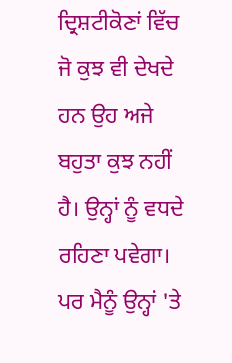ਦ੍ਰਿਸ਼ਟੀਕੋਣਾਂ ਵਿੱਚ ਜੋ ਕੁਝ ਵੀ ਦੇਖਦੇ ਹਨ ਉਹ ਅਜੇ ਬਹੁਤਾ ਕੁਝ ਨਹੀਂ ਹੈ। ਉਨ੍ਹਾਂ ਨੂੰ ਵਧਦੇ ਰਹਿਣਾ ਪਵੇਗਾ। ਪਰ ਮੈਨੂੰ ਉਨ੍ਹਾਂ 'ਤੇ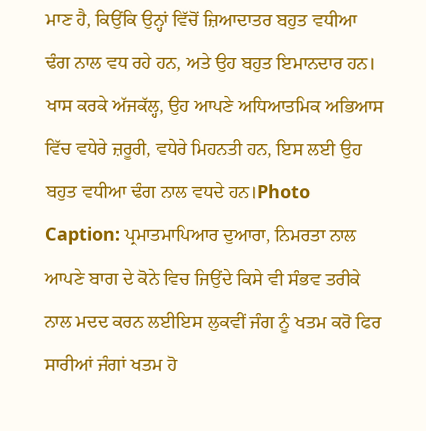ਮਾਣ ਹੈ, ਕਿਉਂਕਿ ਉਨ੍ਹਾਂ ਵਿੱਚੋਂ ਜ਼ਿਆਦਾਤਰ ਬਹੁਤ ਵਧੀਆ ਢੰਗ ਨਾਲ ਵਧ ਰਹੇ ਹਨ, ਅਤੇ ਉਹ ਬਹੁਤ ਇਮਾਨਦਾਰ ਹਨ। ਖਾਸ ਕਰਕੇ ਅੱਜਕੱਲ੍ਹ, ਉਹ ਆਪਣੇ ਅਧਿਆਤਮਿਕ ਅਭਿਆਸ ਵਿੱਚ ਵਧੇਰੇ ਜ਼ਰੂਰੀ, ਵਧੇਰੇ ਮਿਹਨਤੀ ਹਨ, ਇਸ ਲਈ ਉਹ ਬਹੁਤ ਵਧੀਆ ਢੰਗ ਨਾਲ ਵਧਦੇ ਹਨ।Photo Caption: ਪ੍ਰਮਾਤਮਾਪਿਆਰ ਦੁਆਰਾ, ਨਿਮਰਤਾ ਨਾਲ ਆਪਣੇ ਬਾਗ ਦੇ ਕੋਨੇ ਵਿਚ ਜਿਉਂਦੇ ਕਿਸੇ ਵੀ ਸੰਭਵ ਤਰੀਕੇ ਨਾਲ ਮਦਦ ਕਰਨ ਲਈਇਸ ਲੁਕਵੀਂ ਜੰਗ ਨੂੰ ਖਤਮ ਕਰੋ ਫਿਰ ਸਾਰੀਆਂ ਜੰਗਾਂ ਖਤਮ ਹੋ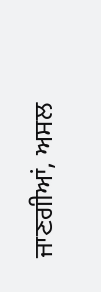ਜਾਣਗੀਆਂ, ਅਸਲ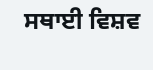ਸਥਾਈ ਵਿਸ਼ਵ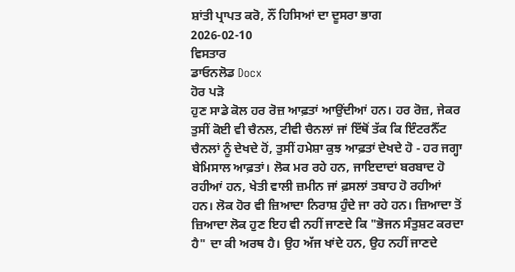ਸ਼ਾਂਤੀ ਪ੍ਰਾਪਤ ਕਰੋ, ਨੌਂ ਹਿਸਿਆਂ ਦਾ ਦੂਸਰਾ ਭਾਗ
2026-02-10
ਵਿਸਤਾਰ
ਡਾਓਨਲੋਡ Docx
ਹੋਰ ਪੜੋ
ਹੁਣ ਸਾਡੇ ਕੋਲ ਹਰ ਰੋਜ਼ ਆਫ਼ਤਾਂ ਆਉਂਦੀਆਂ ਹਨ। ਹਰ ਰੋਜ਼, ਜੇਕਰ ਤੁਸੀਂ ਕੋਈ ਵੀ ਚੈਨਲ, ਟੀਵੀ ਚੈਨਲਾਂ ਜਾਂ ਇੱਥੋਂ ਤੱਕ ਕਿ ਇੰਟਰਨੈੱਟ ਚੈਨਲਾਂ ਨੂੰ ਦੇਖਦੇ ਹੋਂ, ਤੁਸੀਂ ਹਮੇਸ਼ਾ ਕੁਝ ਆਫ਼ਤਾਂ ਦੇਖਦੇ ਹੋ - ਹਰ ਜਗ੍ਹਾ ਬੇਮਿਸਾਲ ਆਫ਼ਤਾਂ। ਲੋਕ ਮਰ ਰਹੇ ਹਨ, ਜਾਇਦਾਦਾਂ ਬਰਬਾਦ ਹੋ ਰਹੀਆਂ ਹਨ, ਖੇਤੀ ਵਾਲੀ ਜ਼ਮੀਨ ਜਾਂ ਫ਼ਸਲਾਂ ਤਬਾਹ ਹੋ ਰਹੀਆਂ ਹਨ। ਲੋਕ ਹੋਰ ਵੀ ਜ਼ਿਆਦਾ ਨਿਰਾਸ਼ ਹੁੰਦੇ ਜਾ ਰਹੇ ਹਨ। ਜ਼ਿਆਦਾ ਤੋਂ ਜ਼ਿਆਦਾ ਲੋਕ ਹੁਣ ਇਹ ਵੀ ਨਹੀਂ ਜਾਣਦੇ ਕਿ "ਭੋਜਨ ਸੰਤੁਸ਼ਟ ਕਰਦਾ ਹੈ" ਦਾ ਕੀ ਅਰਥ ਹੈ। ਉਹ ਅੱਜ ਖਾਂਦੇ ਹਨ, ਉਹ ਨਹੀਂ ਜਾਣਦੇ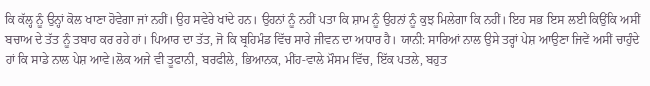ਕਿ ਕੱਲ੍ਹ ਨੂੰ ਉਨ੍ਹਾਂ ਕੋਲ ਖਾਣਾ ਹੋਵੇਗਾ ਜਾਂ ਨਹੀਂ। ਉਹ ਸਵੇਰੇ ਖਾਂਦੇ ਹਨ। ਉਹਨਾਂ ਨੂੰ ਨਹੀਂ ਪਤਾ ਕਿ ਸ਼ਾਮ ਨੂੰ ਉਹਨਾਂ ਨੂੰ ਕੁਝ ਮਿਲੇਗਾ ਕਿ ਨਹੀਂ। ਇਹ ਸਭ ਇਸ ਲਈ ਕਿਉਂਕਿ ਅਸੀਂ ਬਚਾਅ ਦੇ ਤੱਤ ਨੂੰ ਤਬਾਹ ਕਰ ਰਹੇ ਹਾਂ। ਪਿਆਰ ਦਾ ਤੱਤ, ਜੋ ਕਿ ਬ੍ਰਹਿਮੰਡ ਵਿੱਚ ਸਾਰੇ ਜੀਵਨ ਦਾ ਅਧਾਰ ਹੈ। ਯਾਨੀ: ਸਾਰਿਆਂ ਨਾਲ ਉਸੇ ਤਰ੍ਹਾਂ ਪੇਸ਼ ਆਉਣਾ ਜਿਵੇਂ ਅਸੀਂ ਚਾਹੁੰਦੇ ਹਾਂ ਕਿ ਸਾਡੇ ਨਾਲ ਪੇਸ਼ ਆਵੇ।ਲੋਕ ਅਜੇ ਵੀ ਤੂਫਾਨੀ, ਬਰਫੀਲੇ, ਭਿਆਨਕ, ਮੀਂਹ-ਵਾਲੇ ਮੌਸਮ ਵਿੱਚ, ਇੱਕ ਪਤਲੇ, ਬਹੁਤ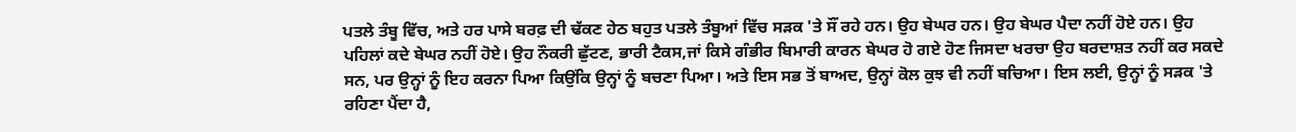ਪਤਲੇ ਤੰਬੂ ਵਿੱਚ, ਅਤੇ ਹਰ ਪਾਸੇ ਬਰਫ਼ ਦੀ ਢੱਕਣ ਹੇਠ ਬਹੁਤ ਪਤਲੇ ਤੰਬੂਆਂ ਵਿੱਚ ਸੜਕ 'ਤੇ ਸੌਂ ਰਹੇ ਹਨ। ਉਹ ਬੇਘਰ ਹਨ। ਉਹ ਬੇਘਰ ਪੈਦਾ ਨਹੀਂ ਹੋਏ ਹਨ। ਉਹ ਪਹਿਲਾਂ ਕਦੇ ਬੇਘਰ ਨਹੀਂ ਹੋਏ। ਉਹ ਨੌਕਰੀ ਛੁੱਟਣ, ਭਾਰੀ ਟੈਕਸ,ਜਾਂ ਕਿਸੇ ਗੰਭੀਰ ਬਿਮਾਰੀ ਕਾਰਨ ਬੇਘਰ ਹੋ ਗਏ ਹੋਣ ਜਿਸਦਾ ਖਰਚਾ ਉਹ ਬਰਦਾਸ਼ਤ ਨਹੀਂ ਕਰ ਸਕਦੇ ਸਨ, ਪਰ ਉਨ੍ਹਾਂ ਨੂੰ ਇਹ ਕਰਨਾ ਪਿਆ ਕਿਉਂਕਿ ਉਨ੍ਹਾਂ ਨੂੰ ਬਚਣਾ ਪਿਆ। ਅਤੇ ਇਸ ਸਭ ਤੋਂ ਬਾਅਦ, ਉਨ੍ਹਾਂ ਕੋਲ ਕੁਝ ਵੀ ਨਹੀਂ ਬਚਿਆ। ਇਸ ਲਈ, ਉਨ੍ਹਾਂ ਨੂੰ ਸੜਕ 'ਤੇ ਰਹਿਣਾ ਪੈਂਦਾ ਹੈ,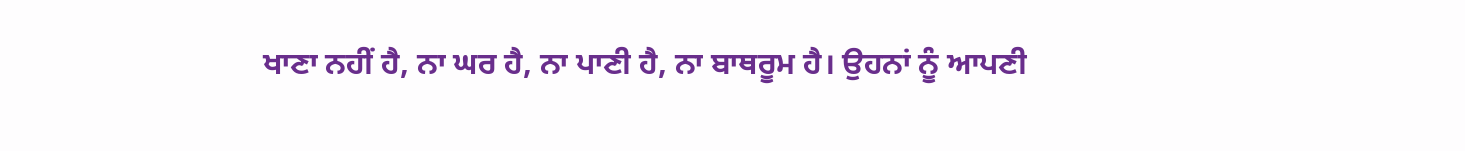ਖਾਣਾ ਨਹੀਂ ਹੈ, ਨਾ ਘਰ ਹੈ, ਨਾ ਪਾਣੀ ਹੈ, ਨਾ ਬਾਥਰੂਮ ਹੈ। ਉਹਨਾਂ ਨੂੰ ਆਪਣੀ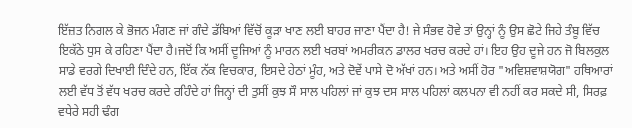ਇੱਜ਼ਤ ਨਿਗਲ ਕੇ ਭੋਜਨ ਮੰਗਣ ਜਾਂ ਗੰਦੇ ਡੱਬਿਆਂ ਵਿੱਚੋਂ ਕੂੜਾ ਖਾਣ ਲਈ ਬਾਹਰ ਜਾਣਾ ਪੈਂਦਾ ਹੈ! ਜੇ ਸੰਭਵ ਹੋਵੇ ਤਾਂ ਉਨ੍ਹਾਂ ਨੂੰ ਉਸ ਛੋਟੇ ਜਿਹੇ ਤੰਬੂ ਵਿੱਚ ਇਕੱਠੇ ਧੁਸ ਕੇ ਰਹਿਣਾ ਪੈਂਦਾ ਹੈ।ਜਦੋਂ ਕਿ ਅਸੀਂ ਦੂਜਿਆਂ ਨੂੰ ਮਾਰਨ ਲਈ ਖਰਬਾਂ ਅਮਰੀਕਨ ਡਾਲਰ ਖਰਚ ਕਰਦੇ ਹਾਂ। ਇਹ ਉਹ ਦੂਜੇ ਹਨ ਜੋ ਬਿਲਕੁਲ ਸਾਡੇ ਵਰਗੇ ਦਿਖਾਈ ਦਿੰਦੇ ਹਨ, ਇੱਕ ਨੱਕ ਵਿਚਕਾਰ, ਇਸਦੇ ਹੇਠਾਂ ਮੂੰਹ, ਅਤੇ ਦੋਵੇਂ ਪਾਸੇ ਦੋ ਅੱਖਾਂ ਹਨ। ਅਤੇ ਅਸੀਂ ਹੋਰ "ਅਵਿਸ਼ਵਾਸ਼ਯੋਗ" ਹਥਿਆਰਾਂ ਲਈ ਵੱਧ ਤੋਂ ਵੱਧ ਖਰਚ ਕਰਦੇ ਰਹਿੰਦੇ ਹਾਂ ਜਿਨ੍ਹਾਂ ਦੀ ਤੁਸੀਂ ਕੁਝ ਸੌ ਸਾਲ ਪਹਿਲਾਂ ਜਾਂ ਕੁਝ ਦਸ ਸਾਲ ਪਹਿਲਾਂ ਕਲਪਨਾ ਵੀ ਨਹੀਂ ਕਰ ਸਕਦੇ ਸੀ, ਸਿਰਫ਼ ਵਧੇਰੇ ਸਹੀ ਢੰਗ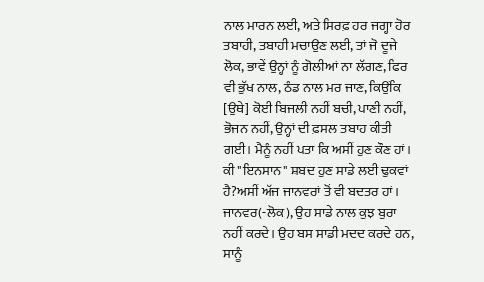ਨਾਲ ਮਾਰਨ ਲਈ, ਅਤੇ ਸਿਰਫ਼ ਹਰ ਜਗ੍ਹਾ ਹੋਰ ਤਬਾਹੀ, ਤਬਾਹੀ ਮਚਾਉਣ ਲਈ, ਤਾਂ ਜੋ ਦੂਜੇ ਲੋਕ, ਭਾਵੇਂ ਉਨ੍ਹਾਂ ਨੂੰ ਗੋਲੀਆਂ ਨਾ ਲੱਗਣ, ਫਿਰ ਵੀ ਭੁੱਖ ਨਾਲ, ਠੰਡ ਨਾਲ ਮਰ ਜਾਣ, ਕਿਉਂਕਿ [ਉਥੇ] ਕੋਈ ਬਿਜਲੀ ਨਹੀਂ ਬਚੀ, ਪਾਣੀ ਨਹੀਂ, ਭੋਜਨ ਨਹੀਂ, ਉਨ੍ਹਾਂ ਦੀ ਫ਼ਸਲ ਤਬਾਹ ਕੀਤੀ ਗਈ। ਮੈਨੂੰ ਨਹੀਂ ਪਤਾ ਕਿ ਅਸੀਂ ਹੁਣ ਕੌਣ ਹਾਂ। ਕੀ "ਇਨਸਾਨ" ਸ਼ਬਦ ਹੁਣ ਸਾਡੇ ਲਈ ਢੁਕਵਾਂ ਹੈ?ਅਸੀਂ ਅੱਜ ਜਾਨਵਰਾਂ ਤੋਂ ਵੀ ਬਦਤਰ ਹਾਂ। ਜਾਨਵਰ(-ਲੋਕ), ਉਹ ਸਾਡੇ ਨਾਲ ਕੁਝ ਬੁਰਾ ਨਹੀਂ ਕਰਦੇ। ਉਹ ਬਸ ਸਾਡੀ ਮਦਦ ਕਰਦੇ ਹਨ, ਸਾਨੂੰ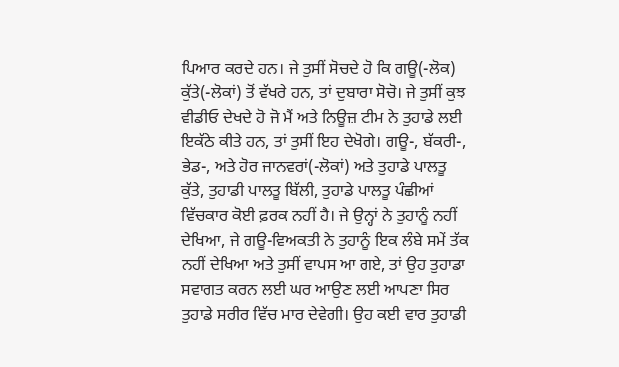ਪਿਆਰ ਕਰਦੇ ਹਨ। ਜੇ ਤੁਸੀਂ ਸੋਚਦੇ ਹੋ ਕਿ ਗਊ(-ਲੋਕ) ਕੁੱਤੇ(-ਲੋਕਾਂ) ਤੋਂ ਵੱਖਰੇ ਹਨ, ਤਾਂ ਦੁਬਾਰਾ ਸੋਚੋ। ਜੇ ਤੁਸੀਂ ਕੁਝ ਵੀਡੀਓ ਦੇਖਦੇ ਹੋ ਜੋ ਮੈਂ ਅਤੇ ਨਿਊਜ਼ ਟੀਮ ਨੇ ਤੁਹਾਡੇ ਲਈ ਇਕੱਠੇ ਕੀਤੇ ਹਨ, ਤਾਂ ਤੁਸੀਂ ਇਹ ਦੇਖੋਗੇ। ਗਊ-, ਬੱਕਰੀ-, ਭੇਡ-, ਅਤੇ ਹੋਰ ਜਾਨਵਰਾਂ(-ਲੋਕਾਂ) ਅਤੇ ਤੁਹਾਡੇ ਪਾਲਤੂ ਕੁੱਤੇ, ਤੁਹਾਡੀ ਪਾਲਤੂ ਬਿੱਲੀ, ਤੁਹਾਡੇ ਪਾਲਤੂ ਪੰਛੀਆਂ ਵਿੱਚਕਾਰ ਕੋਈ ਫ਼ਰਕ ਨਹੀਂ ਹੈ। ਜੇ ਉਨ੍ਹਾਂ ਨੇ ਤੁਹਾਨੂੰ ਨਹੀਂ ਦੇਖਿਆ, ਜੇ ਗਊ-ਵਿਅਕਤੀ ਨੇ ਤੁਹਾਨੂੰ ਇਕ ਲੰਬੇ ਸਮੇਂ ਤੱਕ ਨਹੀਂ ਦੇਖਿਆ ਅਤੇ ਤੁਸੀਂ ਵਾਪਸ ਆ ਗਏ, ਤਾਂ ਉਹ ਤੁਹਾਡਾ ਸਵਾਗਤ ਕਰਨ ਲਈ ਘਰ ਆਉਣ ਲਈ ਆਪਣਾ ਸਿਰ ਤੁਹਾਡੇ ਸਰੀਰ ਵਿੱਚ ਮਾਰ ਦੇਵੇਗੀ। ਉਹ ਕਈ ਵਾਰ ਤੁਹਾਡੀ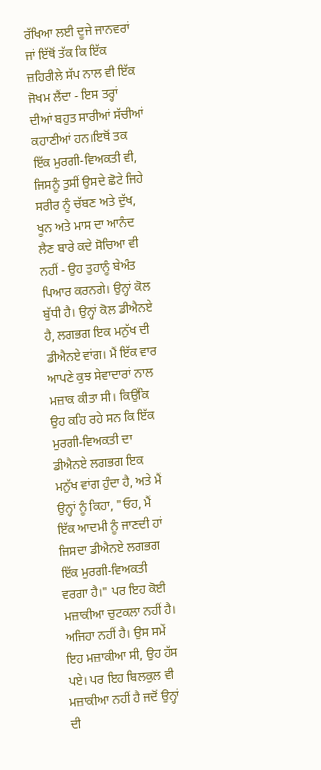ਰੱਖਿਆ ਲਈ ਦੂਜੇ ਜਾਨਵਰਾਂ ਜਾਂ ਇੱਥੋਂ ਤੱਕ ਕਿ ਇੱਕ ਜ਼ਹਿਰੀਲੇ ਸੱਪ ਨਾਲ ਵੀ ਇੱਕ ਜੋਖਮ ਲੈਂਦਾ - ਇਸ ਤਰ੍ਹਾਂ ਦੀਆਂ ਬਹੁਤ ਸਾਰੀਆਂ ਸੱਚੀਆਂ ਕਹਾਣੀਆਂ ਹਨ।ਇਥੋਂ ਤਕ ਇੱਕ ਮੁਰਗੀ-ਵਿਅਕਤੀ ਵੀ, ਜਿਸਨੂੰ ਤੁਸੀਂ ਉਸਦੇ ਛੋਟੇ ਜਿਹੇ ਸਰੀਰ ਨੂੰ ਚੱਬਣ ਅਤੇ ਦੁੱਖ, ਖੂਨ ਅਤੇ ਮਾਸ ਦਾ ਆਨੰਦ ਲੈਣ ਬਾਰੇ ਕਦੇ ਸੋਚਿਆ ਵੀ ਨਹੀਂ - ਉਹ ਤੁਹਾਨੂੰ ਬੇਅੰਤ ਪਿਆਰ ਕਰਨਗੇ। ਉਨ੍ਹਾਂ ਕੋਲ ਬੁੱਧੀ ਹੈ। ਉਨ੍ਹਾਂ ਕੋਲ ਡੀਐਨਏ ਹੈ, ਲਗਭਗ ਇਕ ਮਨੁੱਖ ਦੀ ਡੀਐਨਏ ਵਾਂਗ। ਮੈਂ ਇੱਕ ਵਾਰ ਆਪਣੇ ਕੁਝ ਸੇਵਾਦਾਰਾਂ ਨਾਲ ਮਜ਼ਾਕ ਕੀਤਾ ਸੀ। ਕਿਉਂਕਿ ਉਹ ਕਹਿ ਰਹੇ ਸਨ ਕਿ ਇੱਕ ਮੁਰਗੀ-ਵਿਅਕਤੀ ਦਾ ਡੀਐਨਏ ਲਗਭਗ ਇਕ ਮਨੁੱਖ ਵਾਂਗ ਹੁੰਦਾ ਹੈ, ਅਤੇ ਮੈਂ ਉਨ੍ਹਾਂ ਨੂੰ ਕਿਹਾ, "ਓਹ, ਮੈਂ ਇੱਕ ਆਦਮੀ ਨੂੰ ਜਾਣਦੀ ਹਾਂ ਜਿਸਦਾ ਡੀਐਨਏ ਲਗਭਗ ਇੱਕ ਮੁਰਗੀ-ਵਿਅਕਤੀ ਵਰਗਾ ਹੈ।" ਪਰ ਇਹ ਕੋਈ ਮਜ਼ਾਕੀਆ ਚੁਟਕਲਾ ਨਹੀਂ ਹੈ। ਅਜਿਹਾ ਨਹੀਂ ਹੈ। ਉਸ ਸਮੇਂ ਇਹ ਮਜ਼ਾਕੀਆ ਸੀ, ਉਹ ਹੱਸ ਪਏ। ਪਰ ਇਹ ਬਿਲਕੁਲ ਵੀ ਮਜ਼ਾਕੀਆ ਨਹੀਂ ਹੈ ਜਦੋਂ ਉਨ੍ਹਾਂ ਦੀ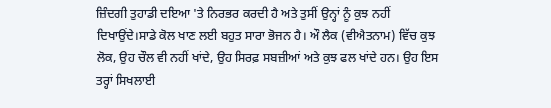ਜ਼ਿੰਦਗੀ ਤੁਹਾਡੀ ਦਇਆ 'ਤੇ ਨਿਰਭਰ ਕਰਦੀ ਹੈ ਅਤੇ ਤੁਸੀਂ ਉਨ੍ਹਾਂ ਨੂੰ ਕੁਝ ਨਹੀਂ ਦਿਖਾਉਂਦੇ।ਸਾਡੇ ਕੋਲ ਖਾਣ ਲਈ ਬਹੁਤ ਸਾਰਾ ਭੋਜਨ ਹੈ। ਔ ਲੈਕ (ਵੀਐਤਨਾਮ) ਵਿੱਚ ਕੁਝ ਲੋਕ, ਉਹ ਚੌਲ ਵੀ ਨਹੀਂ ਖਾਂਦੇ, ਉਹ ਸਿਰਫ਼ ਸਬਜ਼ੀਆਂ ਅਤੇ ਕੁਝ ਫਲ ਖਾਂਦੇ ਹਨ। ਉਹ ਇਸ ਤਰ੍ਹਾਂ ਸਿਖਲਾਈ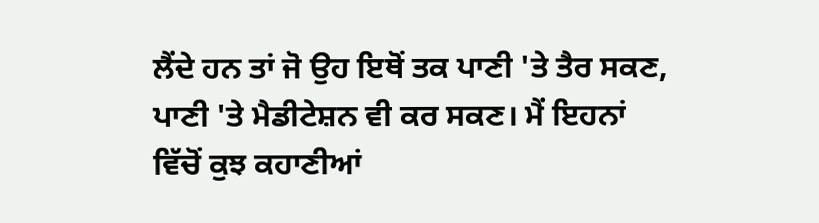ਲੈਂਦੇ ਹਨ ਤਾਂ ਜੋ ਉਹ ਇਥੋਂ ਤਕ ਪਾਣੀ 'ਤੇ ਤੈਰ ਸਕਣ, ਪਾਣੀ 'ਤੇ ਮੈਡੀਟੇਸ਼ਨ ਵੀ ਕਰ ਸਕਣ। ਮੈਂ ਇਹਨਾਂ ਵਿੱਚੋਂ ਕੁਝ ਕਹਾਣੀਆਂ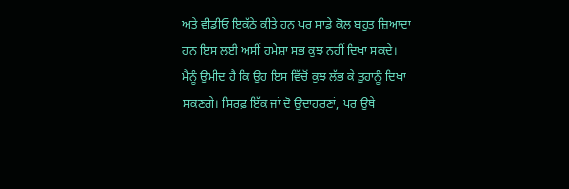ਅਤੇ ਵੀਡੀਓ ਇਕੱਠੇ ਕੀਤੇ ਹਨ ਪਰ ਸਾਡੇ ਕੋਲ ਬਹੁਤ ਜ਼ਿਆਦਾ ਹਨ ਇਸ ਲਈ ਅਸੀਂ ਹਮੇਸ਼ਾ ਸਭ ਕੁਝ ਨਹੀਂ ਦਿਖਾ ਸਕਦੇ। ਮੈਨੂੰ ਉਮੀਦ ਹੈ ਕਿ ਉਹ ਇਸ ਵਿੱਚੋਂ ਕੁਝ ਲੱਭ ਕੇ ਤੁਹਾਨੂੰ ਦਿਖਾ ਸਕਣਗੇ। ਸਿਰਫ਼ ਇੱਕ ਜਾਂ ਦੋ ਉਦਾਹਰਣਾਂ, ਪਰ ਉਥੇ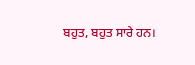ਬਹੁਤ, ਬਹੁਤ ਸਾਰੇ ਹਨ।